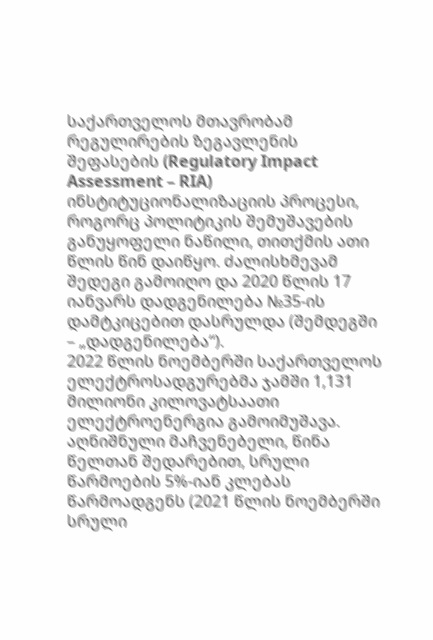საქართველოს მთავრობამ რეგულირების ზეგავლენის შეფასების (Regulatory Impact Assessment – RIA) ინსტიტუციონალიზაციის პროცესი, როგორც პოლიტიკის შემუშავების განუყოფელი ნაწილი, თითქმის ათი წლის წინ დაიწყო. ძალისხმევამ შედეგი გამოიღო და 2020 წლის 17 იანვარს დადგენილება №35-ის დამტკიცებით დასრულდა (შემდეგში – „დადგენილება“).
2022 წლის ნოემბერში საქართველოს ელექტროსადგურებმა ჯამში 1,131 მილიონი კილოვატსაათი ელექტროენერგია გამოიმუშავა. აღნიშნული მაჩვენებელი, წინა წელთან შედარებით, სრული წარმოების 5%-იან კლებას წარმოადგენს (2021 წლის ნოემბერში სრული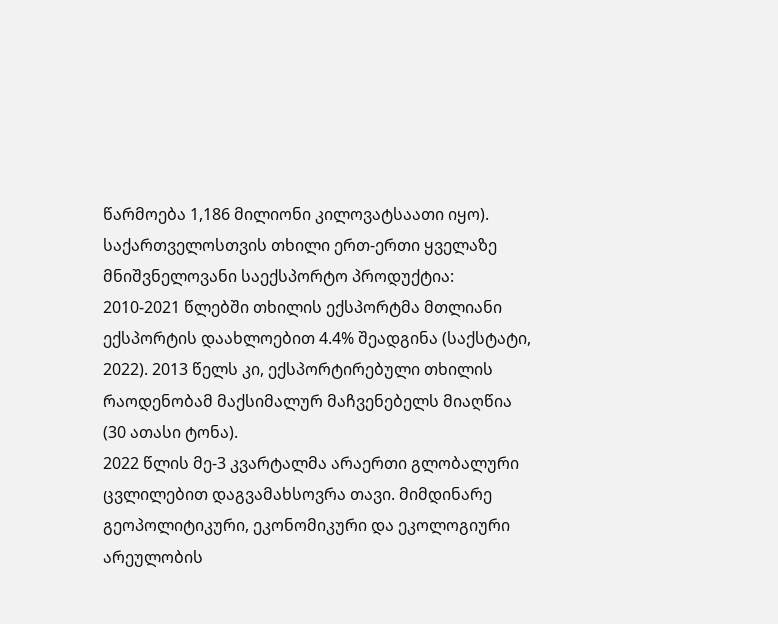წარმოება 1,186 მილიონი კილოვატსაათი იყო).
საქართველოსთვის თხილი ერთ-ერთი ყველაზე მნიშვნელოვანი საექსპორტო პროდუქტია: 2010-2021 წლებში თხილის ექსპორტმა მთლიანი ექსპორტის დაახლოებით 4.4% შეადგინა (საქსტატი, 2022). 2013 წელს კი, ექსპორტირებული თხილის რაოდენობამ მაქსიმალურ მაჩვენებელს მიაღწია (30 ათასი ტონა).
2022 წლის მე-3 კვარტალმა არაერთი გლობალური ცვლილებით დაგვამახსოვრა თავი. მიმდინარე გეოპოლიტიკური, ეკონომიკური და ეკოლოგიური არეულობის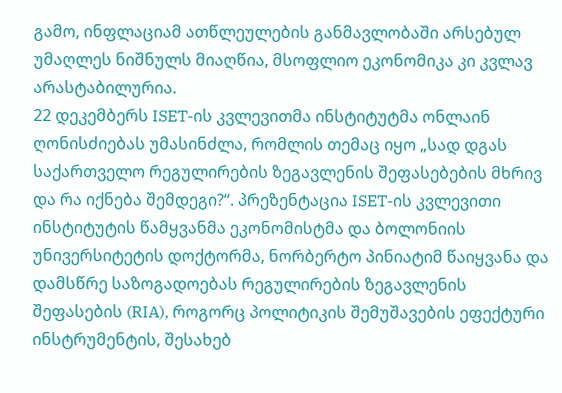გამო, ინფლაციამ ათწლეულების განმავლობაში არსებულ უმაღლეს ნიშნულს მიაღწია, მსოფლიო ეკონომიკა კი კვლავ არასტაბილურია.
22 დეკემბერს ISET-ის კვლევითმა ინსტიტუტმა ონლაინ ღონისძიებას უმასინძლა, რომლის თემაც იყო „სად დგას საქართველო რეგულირების ზეგავლენის შეფასებების მხრივ და რა იქნება შემდეგი?“. პრეზენტაცია ISET-ის კვლევითი ინსტიტუტის წამყვანმა ეკონომისტმა და ბოლონიის უნივერსიტეტის დოქტორმა, ნორბერტო პინიატიმ წაიყვანა და დამსწრე საზოგადოებას რეგულირების ზეგავლენის შეფასების (RIA), როგორც პოლიტიკის შემუშავების ეფექტური ინსტრუმენტის, შესახებ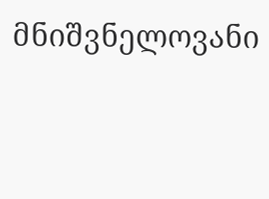მნიშვნელოვანი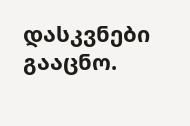დასკვნები გააცნო.